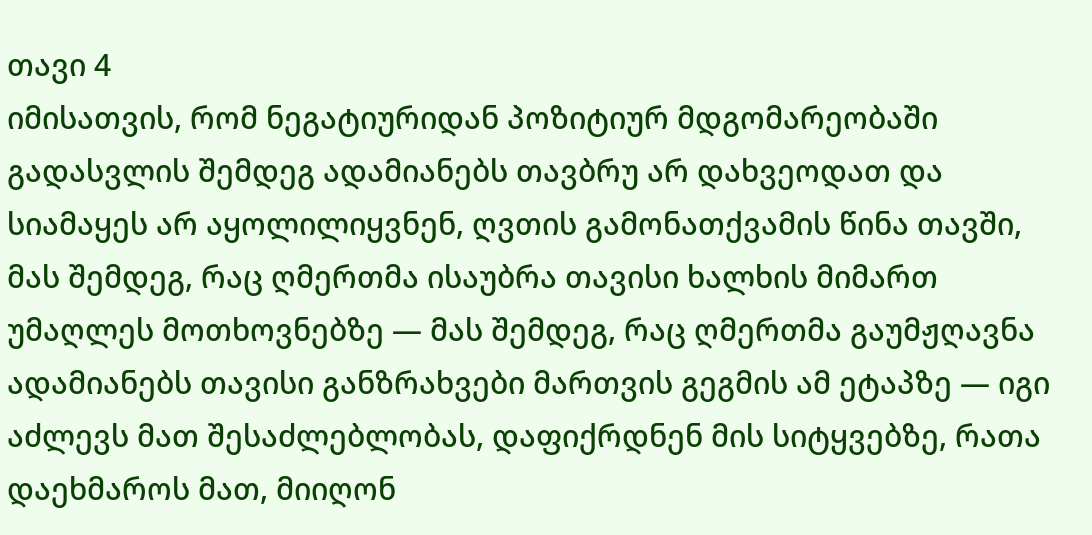თავი 4
იმისათვის, რომ ნეგატიურიდან პოზიტიურ მდგომარეობაში გადასვლის შემდეგ ადამიანებს თავბრუ არ დახვეოდათ და სიამაყეს არ აყოლილიყვნენ, ღვთის გამონათქვამის წინა თავში, მას შემდეგ, რაც ღმერთმა ისაუბრა თავისი ხალხის მიმართ უმაღლეს მოთხოვნებზე — მას შემდეგ, რაც ღმერთმა გაუმჟღავნა ადამიანებს თავისი განზრახვები მართვის გეგმის ამ ეტაპზე — იგი აძლევს მათ შესაძლებლობას, დაფიქრდნენ მის სიტყვებზე, რათა დაეხმაროს მათ, მიიღონ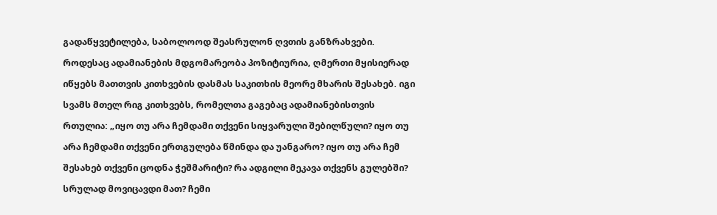გადაწყვეტილება, საბოლოოდ შეასრულონ ღვთის განზრახვები. როდესაც ადამიანების მდგომარეობა პოზიტიურია, ღმერთი მყისიერად იწყებს მათთვის კითხვების დასმას საკითხის მეორე მხარის შესახებ. იგი სვამს მთელ რიგ კითხვებს, რომელთა გაგებაც ადამიანებისთვის რთულია: „იყო თუ არა ჩემდამი თქვენი სიყვარული შებილწული? იყო თუ არა ჩემდამი თქვენი ერთგულება წმინდა და უანგარო? იყო თუ არა ჩემ შესახებ თქვენი ცოდნა ჭეშმარიტი? რა ადგილი მეკავა თქვენს გულებში? სრულად მოვიცავდი მათ? ჩემი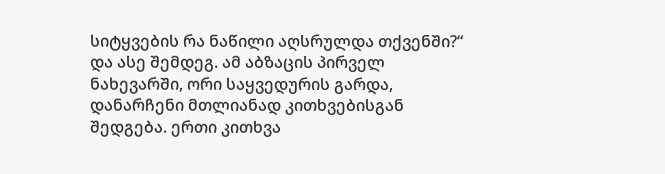სიტყვების რა ნაწილი აღსრულდა თქვენში?“ და ასე შემდეგ. ამ აბზაცის პირველ ნახევარში, ორი საყვედურის გარდა, დანარჩენი მთლიანად კითხვებისგან შედგება. ერთი კითხვა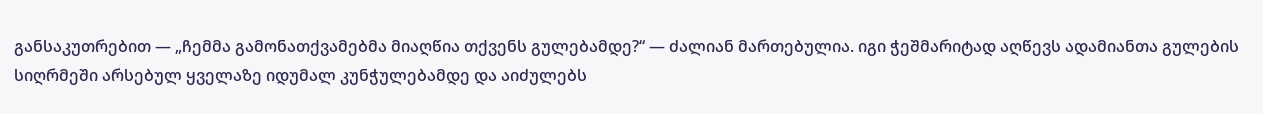განსაკუთრებით — „ჩემმა გამონათქვამებმა მიაღწია თქვენს გულებამდე?“ — ძალიან მართებულია. იგი ჭეშმარიტად აღწევს ადამიანთა გულების სიღრმეში არსებულ ყველაზე იდუმალ კუნჭულებამდე და აიძულებს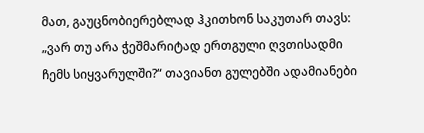მათ, გაუცნობიერებლად ჰკითხონ საკუთარ თავს: „ვარ თუ არა ჭეშმარიტად ერთგული ღვთისადმი ჩემს სიყვარულში?“ თავიანთ გულებში ადამიანები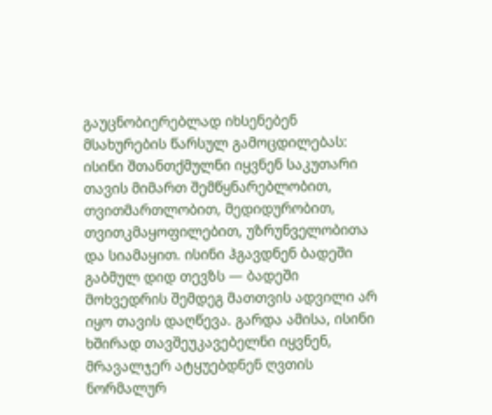გაუცნობიერებლად იხსენებენ მსახურების წარსულ გამოცდილებას: ისინი შთანთქმულნი იყვნენ საკუთარი თავის მიმართ შემწყნარებლობით, თვითმართლობით, მედიდურობით, თვითკმაყოფილებით, უზრუნველობითა და სიამაყით. ისინი ჰგავდნენ ბადეში გაბმულ დიდ თევზს — ბადეში მოხვედრის შემდეგ მათთვის ადვილი არ იყო თავის დაღწევა. გარდა ამისა, ისინი ხშირად თავშეუკავებელნი იყვნენ, მრავალჯერ ატყუებდნენ ღვთის ნორმალურ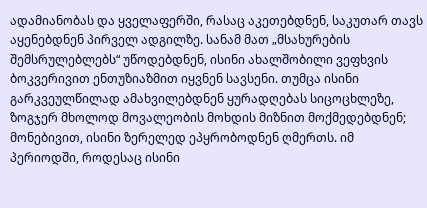ადამიანობას და ყველაფერში, რასაც აკეთებდნენ, საკუთარ თავს აყენებდნენ პირველ ადგილზე. სანამ მათ „მსახურების შემსრულებლებს“ უწოდებდნენ, ისინი ახალშობილი ვეფხვის ბოკვერივით ენთუზიაზმით იყვნენ სავსენი. თუმცა ისინი გარკვეულწილად ამახვილებდნენ ყურადღებას სიცოცხლეზე, ზოგჯერ მხოლოდ მოვალეობის მოხდის მიზნით მოქმედებდნენ; მონებივით, ისინი ზერელედ ეპყრობოდნენ ღმერთს. იმ პერიოდში, როდესაც ისინი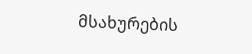მსახურების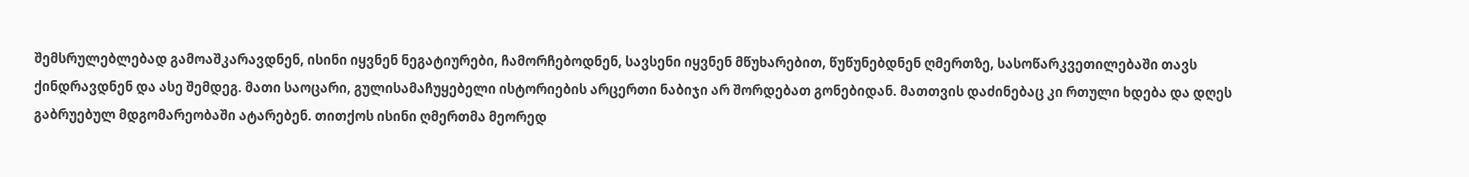შემსრულებლებად გამოაშკარავდნენ, ისინი იყვნენ ნეგატიურები, ჩამორჩებოდნენ, სავსენი იყვნენ მწუხარებით, წუწუნებდნენ ღმერთზე, სასოწარკვეთილებაში თავს ქინდრავდნენ და ასე შემდეგ. მათი საოცარი, გულისამაჩუყებელი ისტორიების არცერთი ნაბიჯი არ შორდებათ გონებიდან. მათთვის დაძინებაც კი რთული ხდება და დღეს გაბრუებულ მდგომარეობაში ატარებენ. თითქოს ისინი ღმერთმა მეორედ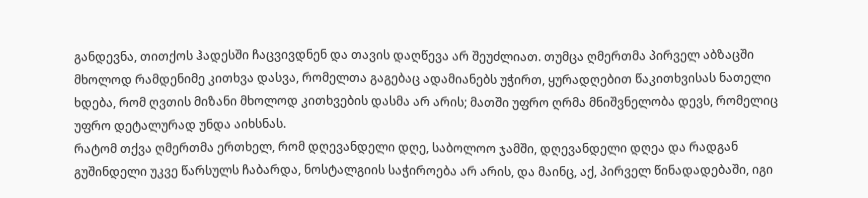განდევნა, თითქოს ჰადესში ჩაცვივდნენ და თავის დაღწევა არ შეუძლიათ. თუმცა ღმერთმა პირველ აბზაცში მხოლოდ რამდენიმე კითხვა დასვა, რომელთა გაგებაც ადამიანებს უჭირთ, ყურადღებით წაკითხვისას ნათელი ხდება, რომ ღვთის მიზანი მხოლოდ კითხვების დასმა არ არის; მათში უფრო ღრმა მნიშვნელობა დევს, რომელიც უფრო დეტალურად უნდა აიხსნას.
რატომ თქვა ღმერთმა ერთხელ, რომ დღევანდელი დღე, საბოლოო ჯამში, დღევანდელი დღეა და რადგან გუშინდელი უკვე წარსულს ჩაბარდა, ნოსტალგიის საჭიროება არ არის, და მაინც, აქ, პირველ წინადადებაში, იგი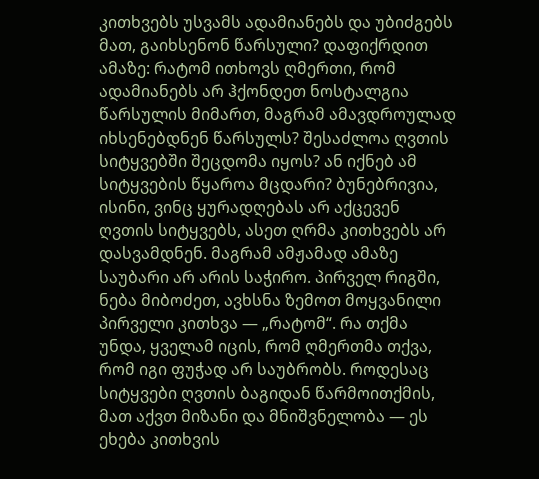კითხვებს უსვამს ადამიანებს და უბიძგებს მათ, გაიხსენონ წარსული? დაფიქრდით ამაზე: რატომ ითხოვს ღმერთი, რომ ადამიანებს არ ჰქონდეთ ნოსტალგია წარსულის მიმართ, მაგრამ ამავდროულად იხსენებდნენ წარსულს? შესაძლოა ღვთის სიტყვებში შეცდომა იყოს? ან იქნებ ამ სიტყვების წყაროა მცდარი? ბუნებრივია, ისინი, ვინც ყურადღებას არ აქცევენ ღვთის სიტყვებს, ასეთ ღრმა კითხვებს არ დასვამდნენ. მაგრამ ამჟამად ამაზე საუბარი არ არის საჭირო. პირველ რიგში, ნება მიბოძეთ, ავხსნა ზემოთ მოყვანილი პირველი კითხვა — „რატომ“. რა თქმა უნდა, ყველამ იცის, რომ ღმერთმა თქვა, რომ იგი ფუჭად არ საუბრობს. როდესაც სიტყვები ღვთის ბაგიდან წარმოითქმის, მათ აქვთ მიზანი და მნიშვნელობა — ეს ეხება კითხვის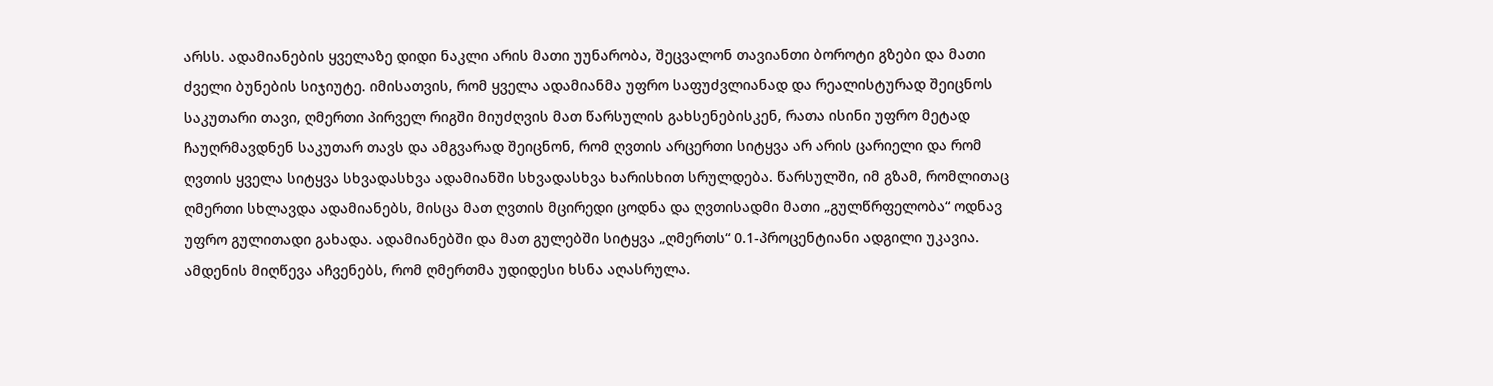არსს. ადამიანების ყველაზე დიდი ნაკლი არის მათი უუნარობა, შეცვალონ თავიანთი ბოროტი გზები და მათი ძველი ბუნების სიჯიუტე. იმისათვის, რომ ყველა ადამიანმა უფრო საფუძვლიანად და რეალისტურად შეიცნოს საკუთარი თავი, ღმერთი პირველ რიგში მიუძღვის მათ წარსულის გახსენებისკენ, რათა ისინი უფრო მეტად ჩაუღრმავდნენ საკუთარ თავს და ამგვარად შეიცნონ, რომ ღვთის არცერთი სიტყვა არ არის ცარიელი და რომ ღვთის ყველა სიტყვა სხვადასხვა ადამიანში სხვადასხვა ხარისხით სრულდება. წარსულში, იმ გზამ, რომლითაც ღმერთი სხლავდა ადამიანებს, მისცა მათ ღვთის მცირედი ცოდნა და ღვთისადმი მათი „გულწრფელობა“ ოდნავ უფრო გულითადი გახადა. ადამიანებში და მათ გულებში სიტყვა „ღმერთს“ 0.1-პროცენტიანი ადგილი უკავია. ამდენის მიღწევა აჩვენებს, რომ ღმერთმა უდიდესი ხსნა აღასრულა.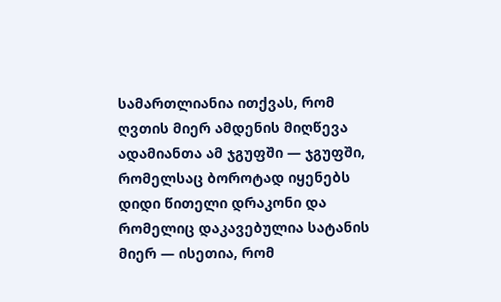სამართლიანია ითქვას, რომ ღვთის მიერ ამდენის მიღწევა ადამიანთა ამ ჯგუფში — ჯგუფში, რომელსაც ბოროტად იყენებს დიდი წითელი დრაკონი და რომელიც დაკავებულია სატანის მიერ — ისეთია, რომ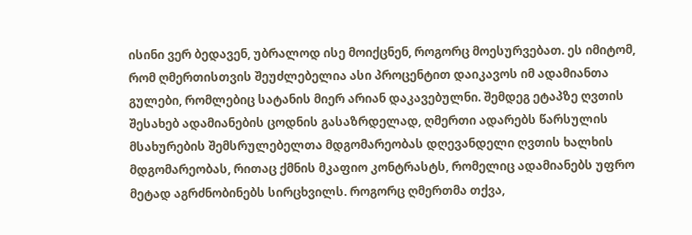ისინი ვერ ბედავენ, უბრალოდ ისე მოიქცნენ, როგორც მოესურვებათ. ეს იმიტომ, რომ ღმერთისთვის შეუძლებელია ასი პროცენტით დაიკავოს იმ ადამიანთა გულები, რომლებიც სატანის მიერ არიან დაკავებულნი. შემდეგ ეტაპზე ღვთის შესახებ ადამიანების ცოდნის გასაზრდელად, ღმერთი ადარებს წარსულის მსახურების შემსრულებელთა მდგომარეობას დღევანდელი ღვთის ხალხის მდგომარეობას, რითაც ქმნის მკაფიო კონტრასტს, რომელიც ადამიანებს უფრო მეტად აგრძნობინებს სირცხვილს. როგორც ღმერთმა თქვა,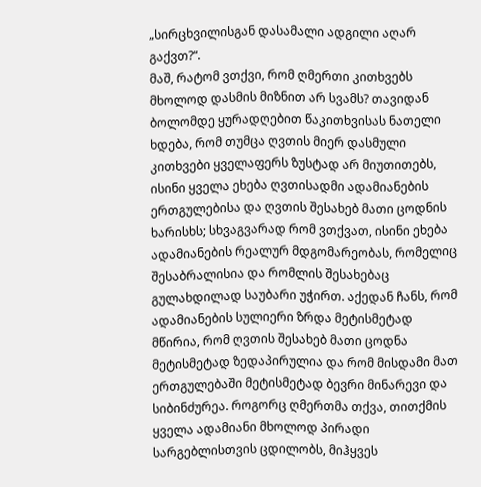„სირცხვილისგან დასამალი ადგილი აღარ გაქვთ?“.
მაშ, რატომ ვთქვი, რომ ღმერთი კითხვებს მხოლოდ დასმის მიზნით არ სვამს? თავიდან ბოლომდე ყურადღებით წაკითხვისას ნათელი ხდება, რომ თუმცა ღვთის მიერ დასმული კითხვები ყველაფერს ზუსტად არ მიუთითებს, ისინი ყველა ეხება ღვთისადმი ადამიანების ერთგულებისა და ღვთის შესახებ მათი ცოდნის ხარისხს; სხვაგვარად რომ ვთქვათ, ისინი ეხება ადამიანების რეალურ მდგომარეობას, რომელიც შესაბრალისია და რომლის შესახებაც გულახდილად საუბარი უჭირთ. აქედან ჩანს, რომ ადამიანების სულიერი ზრდა მეტისმეტად მწირია, რომ ღვთის შესახებ მათი ცოდნა მეტისმეტად ზედაპირულია და რომ მისდამი მათ ერთგულებაში მეტისმეტად ბევრი მინარევი და სიბინძურეა. როგორც ღმერთმა თქვა, თითქმის ყველა ადამიანი მხოლოდ პირადი სარგებლისთვის ცდილობს, მიჰყვეს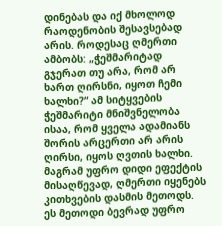დინებას და იქ მხოლოდ რაოდენობის შესავსებად არის. როდესაც ღმერთი ამბობს: „ჭეშმარიტად გჯერათ თუ არა, რომ არ ხართ ღირსნი, იყოთ ჩემი ხალხი?“ ამ სიტყვების ჭეშმარიტი მნიშვნელობა ისაა, რომ ყველა ადამიანს შორის არცერთი არ არის ღირსი, იყოს ღვთის ხალხი. მაგრამ უფრო დიდი ეფექტის მისაღწევად, ღმერთი იყენებს კითხვების დასმის მეთოდს. ეს მეთოდი ბევრად უფრო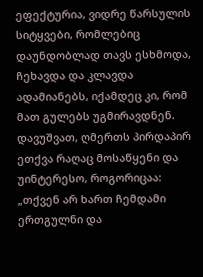ეფექტურია, ვიდრე წარსულის სიტყვები, რომლებიც დაუნდობლად თავს ესხმოდა, ჩეხავდა და კლავდა ადამიანებს, იქამდეც კი, რომ მათ გულებს უგმირავდნენ. დავუშვათ, ღმერთს პირდაპირ ეთქვა რაღაც მოსაწყენი და უინტერესო, როგორიცაა: „თქვენ არ ხართ ჩემდამი ერთგულნი და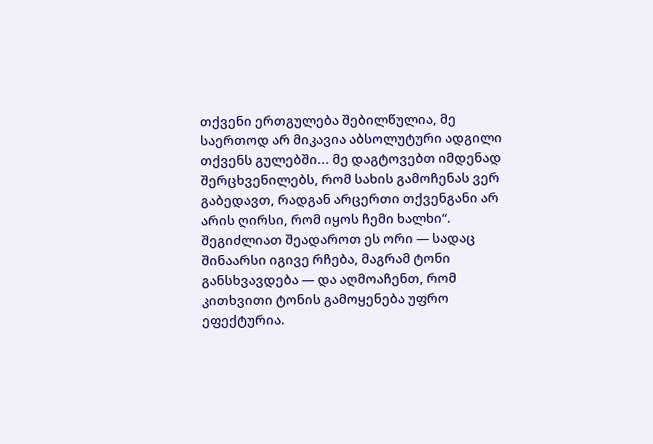თქვენი ერთგულება შებილწულია, მე საერთოდ არ მიკავია აბსოლუტური ადგილი თქვენს გულებში... მე დაგტოვებთ იმდენად შერცხვენილებს, რომ სახის გამოჩენას ვერ გაბედავთ, რადგან არცერთი თქვენგანი არ არის ღირსი, რომ იყოს ჩემი ხალხი“. შეგიძლიათ შეადაროთ ეს ორი — სადაც შინაარსი იგივე რჩება, მაგრამ ტონი განსხვავდება — და აღმოაჩენთ, რომ კითხვითი ტონის გამოყენება უფრო ეფექტურია.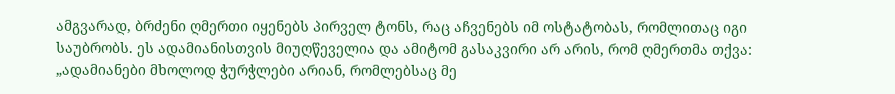ამგვარად, ბრძენი ღმერთი იყენებს პირველ ტონს, რაც აჩვენებს იმ ოსტატობას, რომლითაც იგი საუბრობს. ეს ადამიანისთვის მიუღწეველია და ამიტომ გასაკვირი არ არის, რომ ღმერთმა თქვა: „ადამიანები მხოლოდ ჭურჭლები არიან, რომლებსაც მე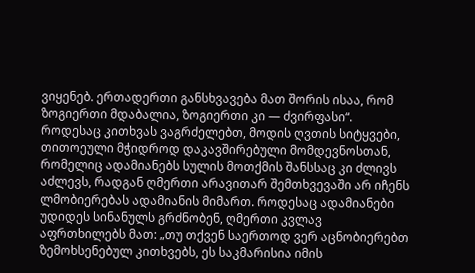ვიყენებ. ერთადერთი განსხვავება მათ შორის ისაა, რომ ზოგიერთი მდაბალია, ზოგიერთი კი — ძვირფასი“.
როდესაც კითხვას ვაგრძელებთ, მოდის ღვთის სიტყვები, თითოეული მჭიდროდ დაკავშირებული მომდევნოსთან, რომელიც ადამიანებს სულის მოთქმის შანსსაც კი ძლივს აძლევს, რადგან ღმერთი არავითარ შემთხვევაში არ იჩენს ლმობიერებას ადამიანის მიმართ. როდესაც ადამიანები უდიდეს სინანულს გრძნობენ, ღმერთი კვლავ აფრთხილებს მათ: „თუ თქვენ საერთოდ ვერ აცნობიერებთ ზემოხსენებულ კითხვებს, ეს საკმარისია იმის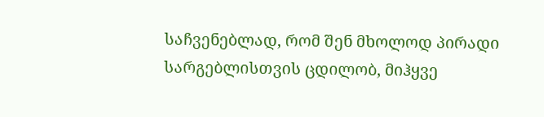საჩვენებლად, რომ შენ მხოლოდ პირადი სარგებლისთვის ცდილობ, მიჰყვე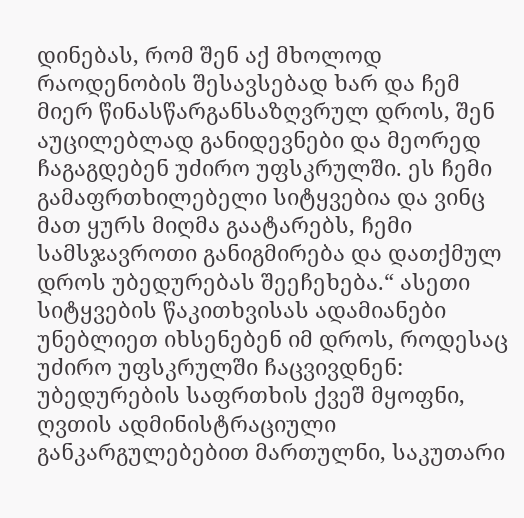დინებას, რომ შენ აქ მხოლოდ რაოდენობის შესავსებად ხარ და ჩემ მიერ წინასწარგანსაზღვრულ დროს, შენ აუცილებლად განიდევნები და მეორედ ჩაგაგდებენ უძირო უფსკრულში. ეს ჩემი გამაფრთხილებელი სიტყვებია და ვინც მათ ყურს მიღმა გაატარებს, ჩემი სამსჯავროთი განიგმირება და დათქმულ დროს უბედურებას შეეჩეხება.“ ასეთი სიტყვების წაკითხვისას ადამიანები უნებლიეთ იხსენებენ იმ დროს, როდესაც უძირო უფსკრულში ჩაცვივდნენ: უბედურების საფრთხის ქვეშ მყოფნი, ღვთის ადმინისტრაციული განკარგულებებით მართულნი, საკუთარი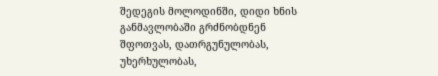შედეგის მოლოდინში, დიდი ხნის განმავლობაში გრძნობდნენ შფოთვას, დათრგუნულობას, უხერხულობას,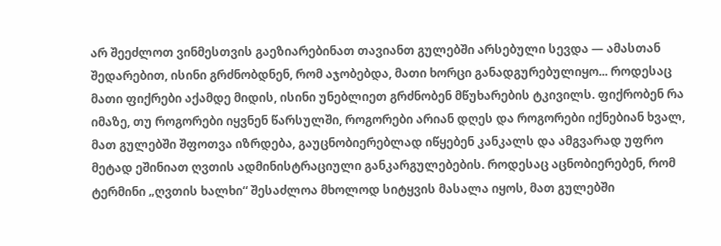არ შეეძლოთ ვინმესთვის გაეზიარებინათ თავიანთ გულებში არსებული სევდა — ამასთან შედარებით, ისინი გრძნობდნენ, რომ აჯობებდა, მათი ხორცი განადგურებულიყო... როდესაც მათი ფიქრები აქამდე მიდის, ისინი უნებლიეთ გრძნობენ მწუხარების ტკივილს. ფიქრობენ რა იმაზე, თუ როგორები იყვნენ წარსულში, როგორები არიან დღეს და როგორები იქნებიან ხვალ, მათ გულებში შფოთვა იზრდება, გაუცნობიერებლად იწყებენ კანკალს და ამგვარად უფრო მეტად ეშინიათ ღვთის ადმინისტრაციული განკარგულებების. როდესაც აცნობიერებენ, რომ ტერმინი „ღვთის ხალხი“ შესაძლოა მხოლოდ სიტყვის მასალა იყოს, მათ გულებში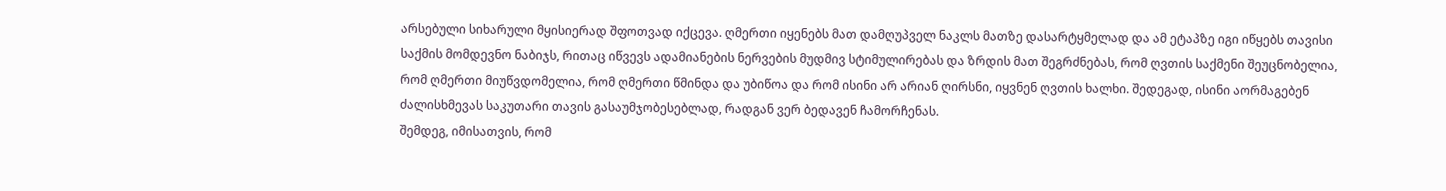არსებული სიხარული მყისიერად შფოთვად იქცევა. ღმერთი იყენებს მათ დამღუპველ ნაკლს მათზე დასარტყმელად და ამ ეტაპზე იგი იწყებს თავისი საქმის მომდევნო ნაბიჯს, რითაც იწვევს ადამიანების ნერვების მუდმივ სტიმულირებას და ზრდის მათ შეგრძნებას, რომ ღვთის საქმენი შეუცნობელია, რომ ღმერთი მიუწვდომელია, რომ ღმერთი წმინდა და უბიწოა და რომ ისინი არ არიან ღირსნი, იყვნენ ღვთის ხალხი. შედეგად, ისინი აორმაგებენ ძალისხმევას საკუთარი თავის გასაუმჯობესებლად, რადგან ვერ ბედავენ ჩამორჩენას.
შემდეგ, იმისათვის, რომ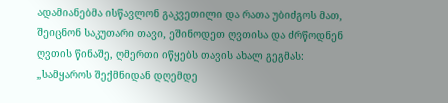ადამიანებმა ისწავლონ გაკვეთილი და რათა უბიძგოს მათ, შეიცნონ საკუთარი თავი, ეშინოდეთ ღვთისა და ძრწოდნენ ღვთის წინაშე, ღმერთი იწყებს თავის ახალ გეგმას: „სამყაროს შექმნიდან დღემდე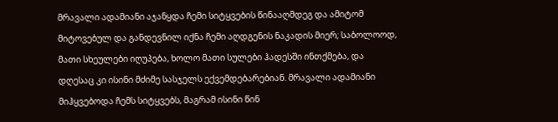მრავალი ადამიანი აჯანყდა ჩემი სიტყვების წინააღმდეგ და ამიტომ მიტოვებულ და განდევნილ იქნა ჩემი აღდგენის ნაკადის მიერ; საბოლოოდ, მათი სხეულები იღუპება, ხოლო მათი სულები ჰადესში ინთქმება, და დღესაც კი ისინი მძიმე სასჯელს ექვემდებარებიან. მრავალი ადამიანი მიჰყვებოდა ჩემს სიტყვებს, მაგრამ ისინი წინ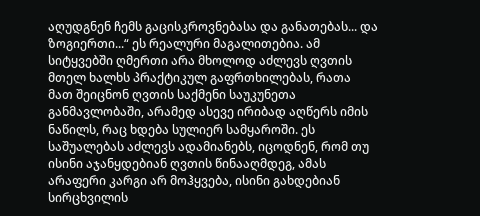აღუდგნენ ჩემს გაცისკროვნებასა და განათებას... და ზოგიერთი...“ ეს რეალური მაგალითებია. ამ სიტყვებში ღმერთი არა მხოლოდ აძლევს ღვთის მთელ ხალხს პრაქტიკულ გაფრთხილებას, რათა მათ შეიცნონ ღვთის საქმენი საუკუნეთა განმავლობაში, არამედ ასევე ირიბად აღწერს იმის ნაწილს, რაც ხდება სულიერ სამყაროში. ეს საშუალებას აძლევს ადამიანებს, იცოდნენ, რომ თუ ისინი აჯანყდებიან ღვთის წინააღმდეგ, ამას არაფერი კარგი არ მოჰყვება, ისინი გახდებიან სირცხვილის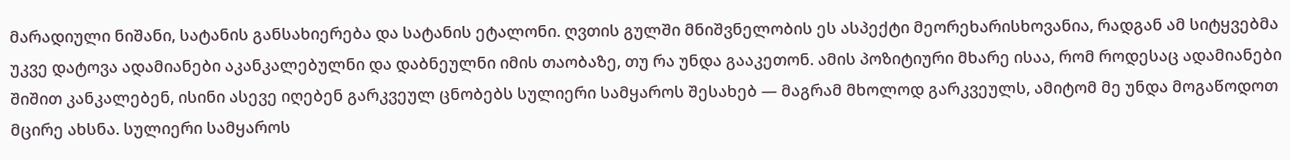მარადიული ნიშანი, სატანის განსახიერება და სატანის ეტალონი. ღვთის გულში მნიშვნელობის ეს ასპექტი მეორეხარისხოვანია, რადგან ამ სიტყვებმა უკვე დატოვა ადამიანები აკანკალებულნი და დაბნეულნი იმის თაობაზე, თუ რა უნდა გააკეთონ. ამის პოზიტიური მხარე ისაა, რომ როდესაც ადამიანები შიშით კანკალებენ, ისინი ასევე იღებენ გარკვეულ ცნობებს სულიერი სამყაროს შესახებ — მაგრამ მხოლოდ გარკვეულს, ამიტომ მე უნდა მოგაწოდოთ მცირე ახსნა. სულიერი სამყაროს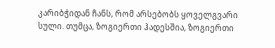კარიბჭიდან ჩანს, რომ არსებობს ყოველგვარი სული. თუმცა, ზოგიერთი ჰადესშია, ზოგიერთი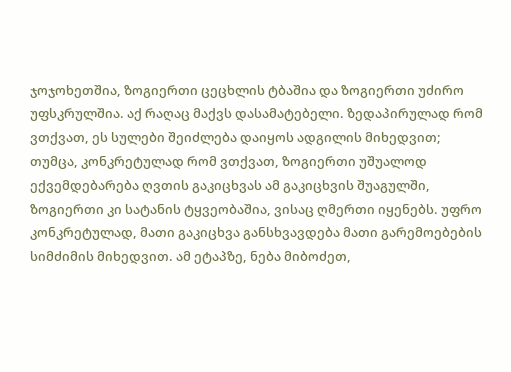ჯოჯოხეთშია, ზოგიერთი ცეცხლის ტბაშია და ზოგიერთი უძირო უფსკრულშია. აქ რაღაც მაქვს დასამატებელი. ზედაპირულად რომ ვთქვათ, ეს სულები შეიძლება დაიყოს ადგილის მიხედვით; თუმცა, კონკრეტულად რომ ვთქვათ, ზოგიერთი უშუალოდ ექვემდებარება ღვთის გაკიცხვას ამ გაკიცხვის შუაგულში, ზოგიერთი კი სატანის ტყვეობაშია, ვისაც ღმერთი იყენებს. უფრო კონკრეტულად, მათი გაკიცხვა განსხვავდება მათი გარემოებების სიმძიმის მიხედვით. ამ ეტაპზე, ნება მიბოძეთ,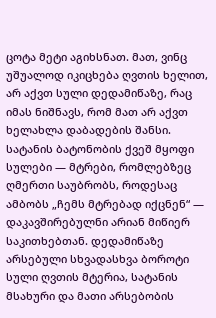ცოტა მეტი აგიხსნათ. მათ, ვინც უშუალოდ იკიცხება ღვთის ხელით, არ აქვთ სული დედამიწაზე, რაც იმას ნიშნავს, რომ მათ არ აქვთ ხელახლა დაბადების შანსი. სატანის ბატონობის ქვეშ მყოფი სულები — მტრები, რომლებზეც ღმერთი საუბრობს, როდესაც ამბობს „ჩემს მტრებად იქცნენ“ — დაკავშირებულნი არიან მიწიერ საკითხებთან. დედამიწაზე არსებული სხვადასხვა ბოროტი სული ღვთის მტერია, სატანის მსახური და მათი არსებობის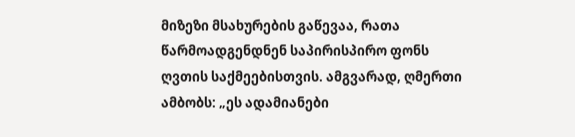მიზეზი მსახურების გაწევაა, რათა წარმოადგენდნენ საპირისპირო ფონს ღვთის საქმეებისთვის. ამგვარად, ღმერთი ამბობს: „ეს ადამიანები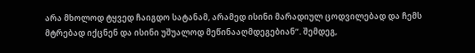არა მხოლოდ ტყვედ ჩაიგდო სატანამ, არამედ ისინი მარადიულ ცოდვილებად და ჩემს მტრებად იქცნენ და ისინი უშუალოდ მეწინააღმდეგებიან“. შემდეგ,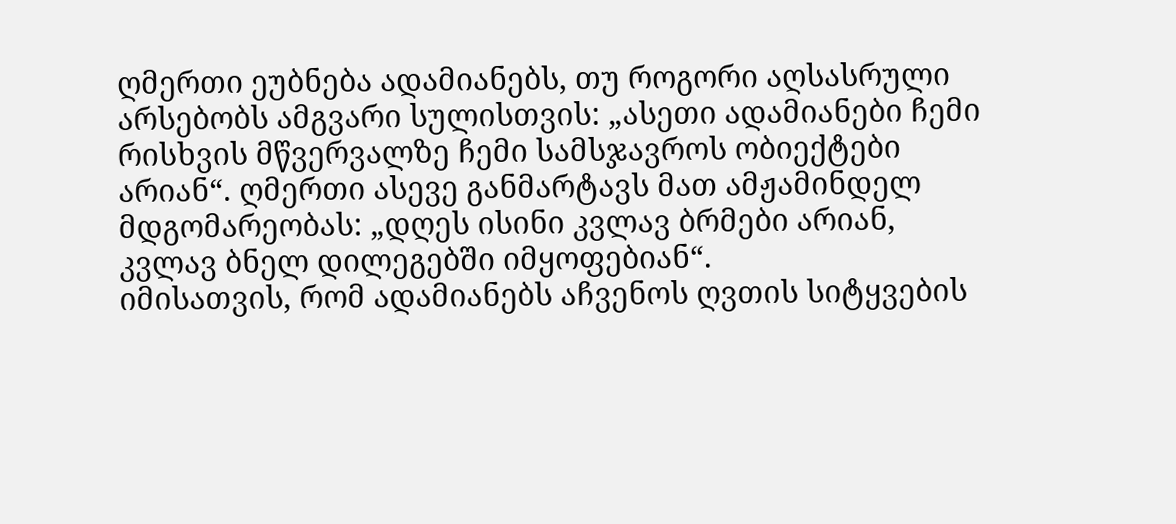ღმერთი ეუბნება ადამიანებს, თუ როგორი აღსასრული არსებობს ამგვარი სულისთვის: „ასეთი ადამიანები ჩემი რისხვის მწვერვალზე ჩემი სამსჯავროს ობიექტები არიან“. ღმერთი ასევე განმარტავს მათ ამჟამინდელ მდგომარეობას: „დღეს ისინი კვლავ ბრმები არიან, კვლავ ბნელ დილეგებში იმყოფებიან“.
იმისათვის, რომ ადამიანებს აჩვენოს ღვთის სიტყვების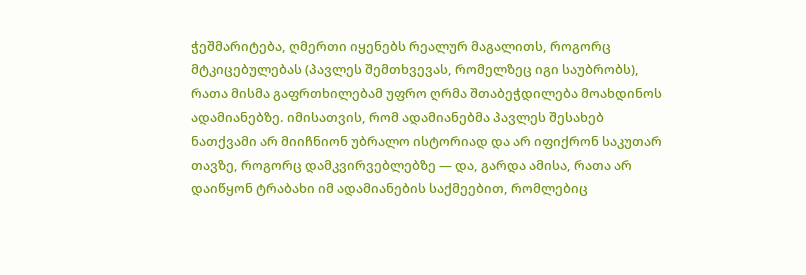ჭეშმარიტება, ღმერთი იყენებს რეალურ მაგალითს, როგორც მტკიცებულებას (პავლეს შემთხვევას, რომელზეც იგი საუბრობს), რათა მისმა გაფრთხილებამ უფრო ღრმა შთაბეჭდილება მოახდინოს ადამიანებზე. იმისათვის, რომ ადამიანებმა პავლეს შესახებ ნათქვამი არ მიიჩნიონ უბრალო ისტორიად და არ იფიქრონ საკუთარ თავზე, როგორც დამკვირვებლებზე — და, გარდა ამისა, რათა არ დაიწყონ ტრაბახი იმ ადამიანების საქმეებით, რომლებიც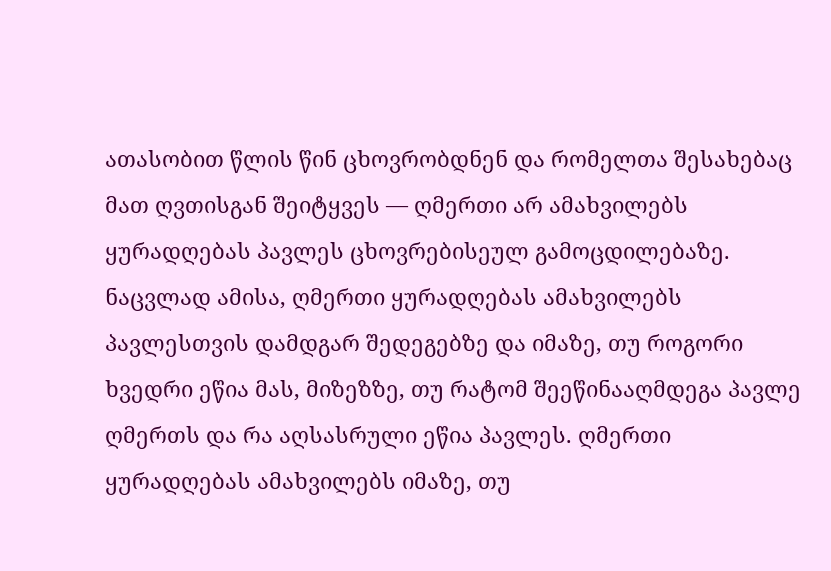ათასობით წლის წინ ცხოვრობდნენ და რომელთა შესახებაც მათ ღვთისგან შეიტყვეს — ღმერთი არ ამახვილებს ყურადღებას პავლეს ცხოვრებისეულ გამოცდილებაზე. ნაცვლად ამისა, ღმერთი ყურადღებას ამახვილებს პავლესთვის დამდგარ შედეგებზე და იმაზე, თუ როგორი ხვედრი ეწია მას, მიზეზზე, თუ რატომ შეეწინააღმდეგა პავლე ღმერთს და რა აღსასრული ეწია პავლეს. ღმერთი ყურადღებას ამახვილებს იმაზე, თუ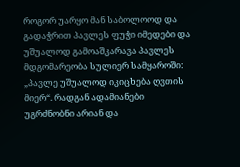როგორ უარყო მან საბოლოოდ და გადაჭრით პავლეს ფუჭი იმედები და უშუალოდ გამოაშკარავა პავლეს მდგომარეობა სულიერ სამყაროში: „პავლე უშუალოდ იკიცხება ღვთის მიერ“. რადგან ადამიანები უგრძნობნი არიან და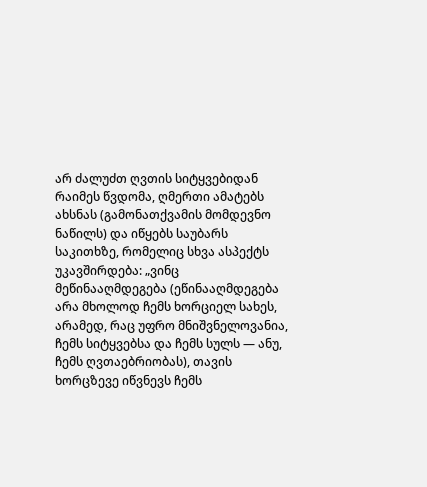არ ძალუძთ ღვთის სიტყვებიდან რაიმეს წვდომა, ღმერთი ამატებს ახსნას (გამონათქვამის მომდევნო ნაწილს) და იწყებს საუბარს საკითხზე, რომელიც სხვა ასპექტს უკავშირდება: „ვინც მეწინააღმდეგება (ეწინააღმდეგება არა მხოლოდ ჩემს ხორციელ სახეს, არამედ, რაც უფრო მნიშვნელოვანია, ჩემს სიტყვებსა და ჩემს სულს — ანუ, ჩემს ღვთაებრიობას), თავის ხორცზევე იწვნევს ჩემს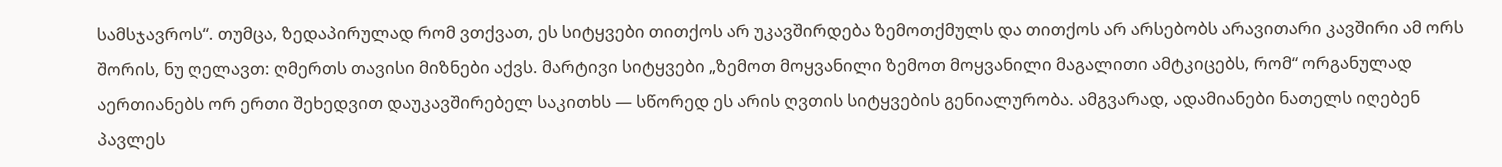სამსჯავროს“. თუმცა, ზედაპირულად რომ ვთქვათ, ეს სიტყვები თითქოს არ უკავშირდება ზემოთქმულს და თითქოს არ არსებობს არავითარი კავშირი ამ ორს შორის, ნუ ღელავთ: ღმერთს თავისი მიზნები აქვს. მარტივი სიტყვები „ზემოთ მოყვანილი ზემოთ მოყვანილი მაგალითი ამტკიცებს, რომ“ ორგანულად აერთიანებს ორ ერთი შეხედვით დაუკავშირებელ საკითხს — სწორედ ეს არის ღვთის სიტყვების გენიალურობა. ამგვარად, ადამიანები ნათელს იღებენ პავლეს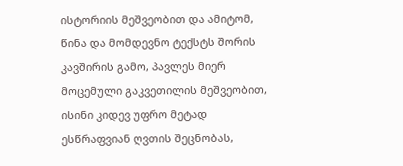ისტორიის მეშვეობით და ამიტომ, წინა და მომდევნო ტექსტს შორის კავშირის გამო, პავლეს მიერ მოცემული გაკვეთილის მეშვეობით, ისინი კიდევ უფრო მეტად ესწრაფვიან ღვთის შეცნობას,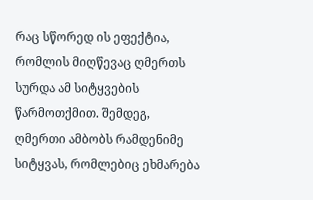რაც სწორედ ის ეფექტია, რომლის მიღწევაც ღმერთს სურდა ამ სიტყვების წარმოთქმით. შემდეგ, ღმერთი ამბობს რამდენიმე სიტყვას, რომლებიც ეხმარება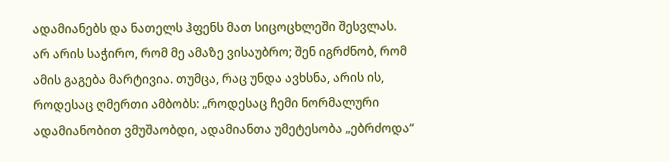ადამიანებს და ნათელს ჰფენს მათ სიცოცხლეში შესვლას. არ არის საჭირო, რომ მე ამაზე ვისაუბრო; შენ იგრძნობ, რომ ამის გაგება მარტივია. თუმცა, რაც უნდა ავხსნა, არის ის, როდესაც ღმერთი ამბობს: „როდესაც ჩემი ნორმალური ადამიანობით ვმუშაობდი, ადამიანთა უმეტესობა „ებრძოდა“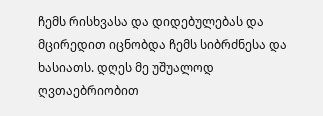ჩემს რისხვასა და დიდებულებას და მცირედით იცნობდა ჩემს სიბრძნესა და ხასიათს. დღეს მე უშუალოდ ღვთაებრიობით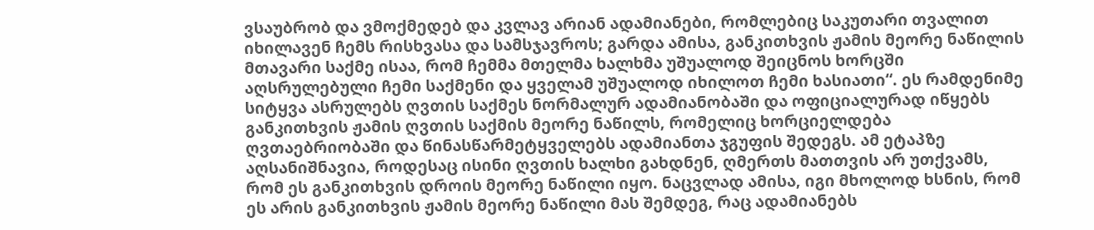ვსაუბრობ და ვმოქმედებ და კვლავ არიან ადამიანები, რომლებიც საკუთარი თვალით იხილავენ ჩემს რისხვასა და სამსჯავროს; გარდა ამისა, განკითხვის ჟამის მეორე ნაწილის მთავარი საქმე ისაა, რომ ჩემმა მთელმა ხალხმა უშუალოდ შეიცნოს ხორცში აღსრულებული ჩემი საქმენი და ყველამ უშუალოდ იხილოთ ჩემი ხასიათი“. ეს რამდენიმე სიტყვა ასრულებს ღვთის საქმეს ნორმალურ ადამიანობაში და ოფიციალურად იწყებს განკითხვის ჟამის ღვთის საქმის მეორე ნაწილს, რომელიც ხორციელდება ღვთაებრიობაში და წინასწარმეტყველებს ადამიანთა ჯგუფის შედეგს. ამ ეტაპზე აღსანიშნავია, როდესაც ისინი ღვთის ხალხი გახდნენ, ღმერთს მათთვის არ უთქვამს, რომ ეს განკითხვის დროის მეორე ნაწილი იყო. ნაცვლად ამისა, იგი მხოლოდ ხსნის, რომ ეს არის განკითხვის ჟამის მეორე ნაწილი მას შემდეგ, რაც ადამიანებს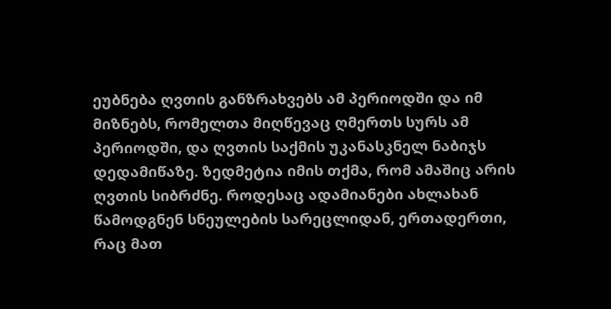ეუბნება ღვთის განზრახვებს ამ პერიოდში და იმ მიზნებს, რომელთა მიღწევაც ღმერთს სურს ამ პერიოდში, და ღვთის საქმის უკანასკნელ ნაბიჯს დედამიწაზე. ზედმეტია იმის თქმა, რომ ამაშიც არის ღვთის სიბრძნე. როდესაც ადამიანები ახლახან წამოდგნენ სნეულების სარეცლიდან, ერთადერთი, რაც მათ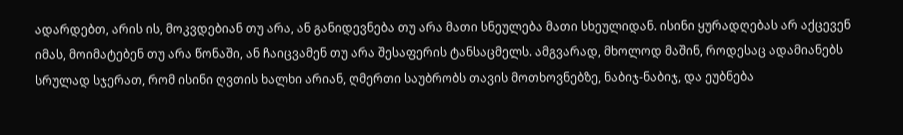ადარდებთ, არის ის, მოკვდებიან თუ არა, ან განიდევნება თუ არა მათი სნეულება მათი სხეულიდან. ისინი ყურადღებას არ აქცევენ იმას, მოიმატებენ თუ არა წონაში, ან ჩაიცვამენ თუ არა შესაფერის ტანსაცმელს. ამგვარად, მხოლოდ მაშინ, როდესაც ადამიანებს სრულად სჯერათ, რომ ისინი ღვთის ხალხი არიან, ღმერთი საუბრობს თავის მოთხოვნებზე, ნაბიჯ-ნაბიჯ, და ეუბნება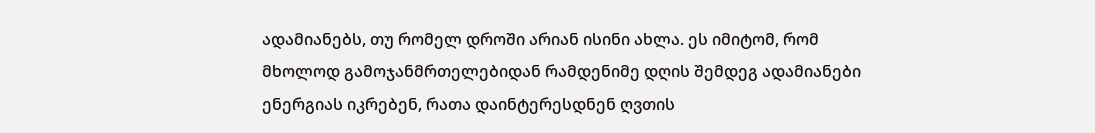ადამიანებს, თუ რომელ დროში არიან ისინი ახლა. ეს იმიტომ, რომ მხოლოდ გამოჯანმრთელებიდან რამდენიმე დღის შემდეგ ადამიანები ენერგიას იკრებენ, რათა დაინტერესდნენ ღვთის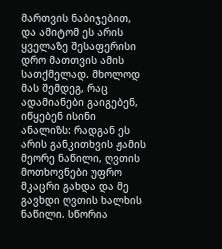მართვის ნაბიჯებით, და ამიტომ ეს არის ყველაზე შესაფერისი დრო მათთვის ამის სათქმელად. მხოლოდ მას შემდეგ, რაც ადამიანები გაიგებენ, იწყებენ ისინი ანალიზს: რადგან ეს არის განკითხვის ჟამის მეორე ნაწილი, ღვთის მოთხოვნები უფრო მკაცრი გახდა და მე გავხდი ღვთის ხალხის ნაწილი. სწორია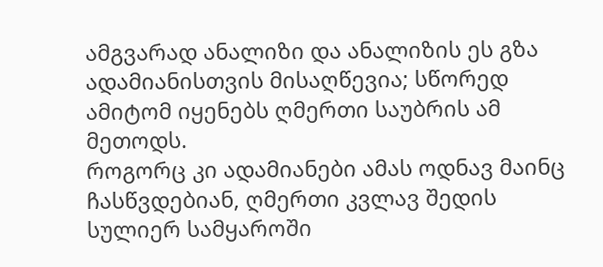ამგვარად ანალიზი და ანალიზის ეს გზა ადამიანისთვის მისაღწევია; სწორედ ამიტომ იყენებს ღმერთი საუბრის ამ მეთოდს.
როგორც კი ადამიანები ამას ოდნავ მაინც ჩასწვდებიან, ღმერთი კვლავ შედის სულიერ სამყაროში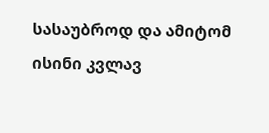სასაუბროდ და ამიტომ ისინი კვლავ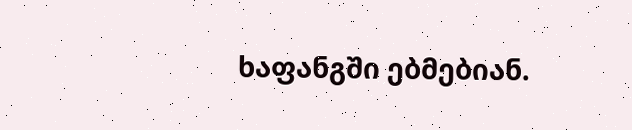ხაფანგში ებმებიან.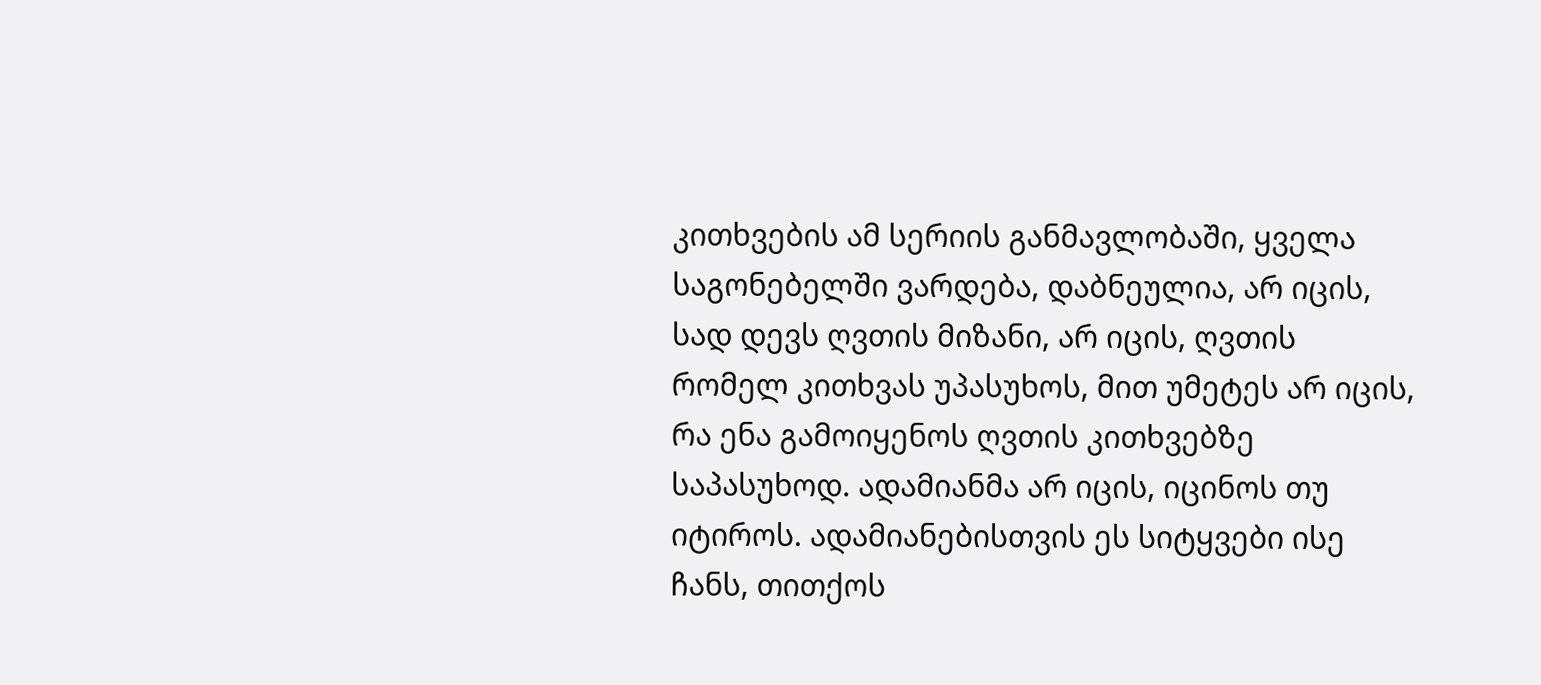კითხვების ამ სერიის განმავლობაში, ყველა საგონებელში ვარდება, დაბნეულია, არ იცის, სად დევს ღვთის მიზანი, არ იცის, ღვთის რომელ კითხვას უპასუხოს, მით უმეტეს არ იცის, რა ენა გამოიყენოს ღვთის კითხვებზე საპასუხოდ. ადამიანმა არ იცის, იცინოს თუ იტიროს. ადამიანებისთვის ეს სიტყვები ისე ჩანს, თითქოს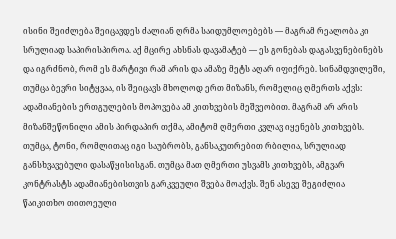ისინი შეიძლება შეიცავდეს ძალიან ღრმა საიდუმლოებებს — მაგრამ რეალობა კი სრულიად საპირისპიროა. აქ მცირე ახსნას დავამატებ — ეს გონებას დაგასვენებინებს და იგრძნობ, რომ ეს მარტივი რამ არის და ამაზე მეტს აღარ იფიქრებ. სინამდვილეში, თუმცა ბევრი სიტყვაა, ის შეიცავს მხოლოდ ერთ მიზანს, რომელიც ღმერთს აქვს: ადამიანების ერთგულების მოპოვება ამ კითხვების მეშვეობით. მაგრამ არ არის მიზანშეწონილი ამის პირდაპირ თქმა, ამიტომ ღმერთი კვლავ იყენებს კითხვებს. თუმცა, ტონი, რომლითაც იგი საუბრობს, განსაკუთრებით რბილია, სრულიად განსხვავებული დასაწყისისგან. თუმცა მათ ღმერთი უსვამს კითხვებს, ამგვარ კონტრასტს ადამიანებისთვის გარკვეული შვება მოაქვს. შენ ასევე შეგიძლია წაიკითხო თითოეული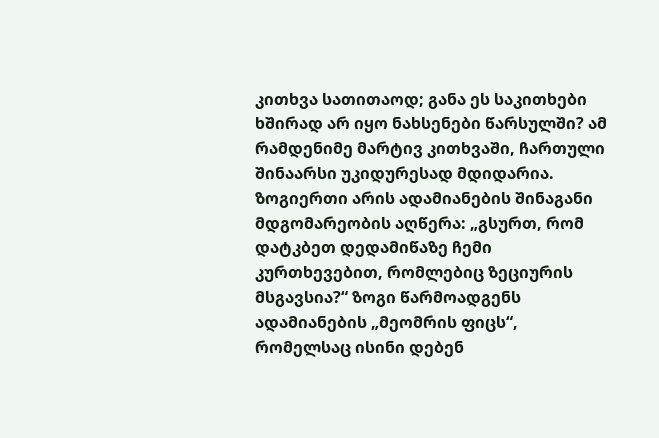კითხვა სათითაოდ; განა ეს საკითხები ხშირად არ იყო ნახსენები წარსულში? ამ რამდენიმე მარტივ კითხვაში, ჩართული შინაარსი უკიდურესად მდიდარია. ზოგიერთი არის ადამიანების შინაგანი მდგომარეობის აღწერა: „გსურთ, რომ დატკბეთ დედამიწაზე ჩემი კურთხევებით, რომლებიც ზეციურის მსგავსია?“ ზოგი წარმოადგენს ადამიანების „მეომრის ფიცს“, რომელსაც ისინი დებენ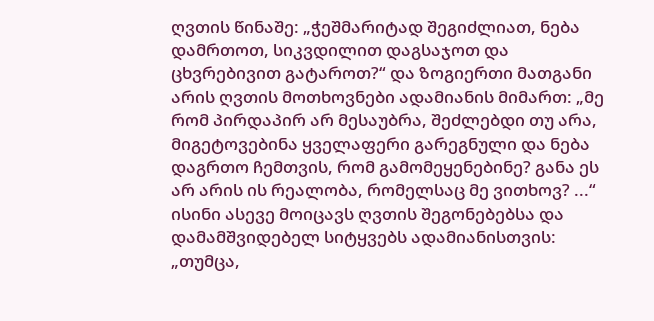ღვთის წინაშე: „ჭეშმარიტად შეგიძლიათ, ნება დამრთოთ, სიკვდილით დაგსაჯოთ და ცხვრებივით გატაროთ?“ და ზოგიერთი მათგანი არის ღვთის მოთხოვნები ადამიანის მიმართ: „მე რომ პირდაპირ არ მესაუბრა, შეძლებდი თუ არა, მიგეტოვებინა ყველაფერი გარეგნული და ნება დაგრთო ჩემთვის, რომ გამომეყენებინე? განა ეს არ არის ის რეალობა, რომელსაც მე ვითხოვ? ...“ ისინი ასევე მოიცავს ღვთის შეგონებებსა და დამამშვიდებელ სიტყვებს ადამიანისთვის: „თუმცა,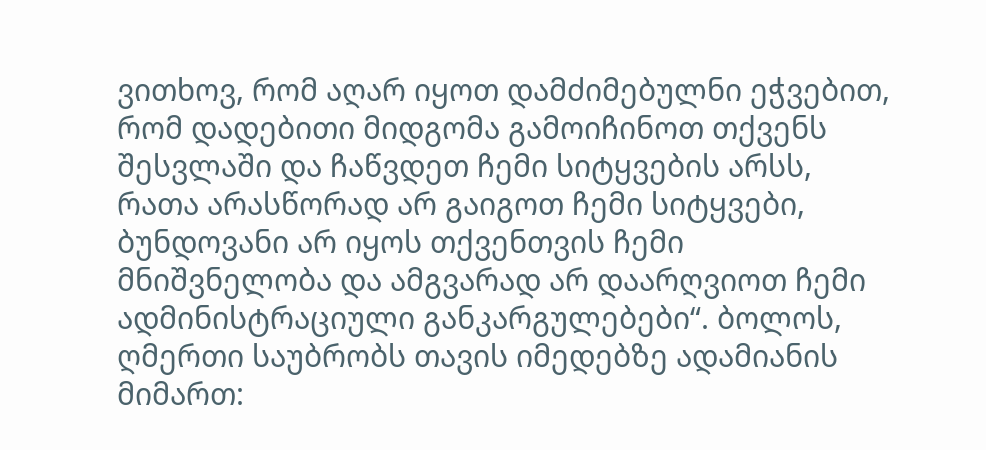ვითხოვ, რომ აღარ იყოთ დამძიმებულნი ეჭვებით, რომ დადებითი მიდგომა გამოიჩინოთ თქვენს შესვლაში და ჩაწვდეთ ჩემი სიტყვების არსს, რათა არასწორად არ გაიგოთ ჩემი სიტყვები, ბუნდოვანი არ იყოს თქვენთვის ჩემი მნიშვნელობა და ამგვარად არ დაარღვიოთ ჩემი ადმინისტრაციული განკარგულებები“. ბოლოს, ღმერთი საუბრობს თავის იმედებზე ადამიანის მიმართ: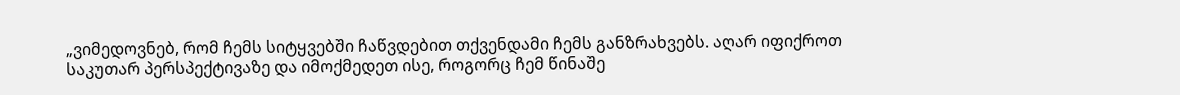„ვიმედოვნებ, რომ ჩემს სიტყვებში ჩაწვდებით თქვენდამი ჩემს განზრახვებს. აღარ იფიქროთ საკუთარ პერსპექტივაზე და იმოქმედეთ ისე, როგორც ჩემ წინაშე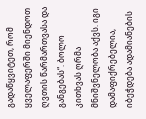გადაწყვიტეთ, რომ ყველაფერში მიენდოთ ღვთის წარმართვასა და განგებას“. ბოლო კითხვას ღრმა მნიშვნელობა აქვს. იგი დამაფიქრებელია, იბეჭდება ადამიანების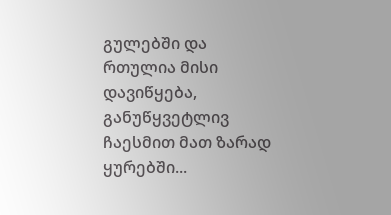გულებში და რთულია მისი დავიწყება, განუწყვეტლივ ჩაესმით მათ ზარად ყურებში...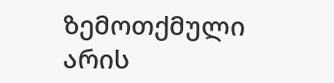ზემოთქმული არის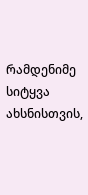რამდენიმე სიტყვა ახსნისთვის,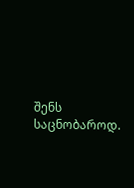შენს საცნობაროდ.